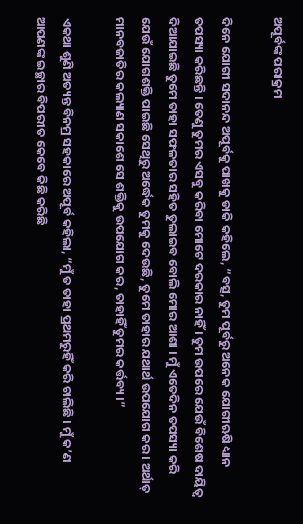ଅପୂର୍ବଙ୍କ ପରାକ୍ରମ

ଦିନେ ଯୋଗୀ ସଦାନନ୍ଦ ଅପୂର୍ବକୁ ପାଖକୁ ଡାକି କହିଲେ, “ବତ୍ସ, ତୁମ ପୂର୍ବରୁ ଅନେକ ଯୋଗୀଋଷି ଧ୍ୟାନ ତପସ୍ୟା କରିଛନ୍ତି । ତେଣୁ ତୁମର ଏସବୁ କରିବା ମୋଟେ ଦରକାର ନାହିଁ । ତୁମ ଉପରେ ଯେଉଁ ବିଶେଷ ଦାୟିତ୍ୱ ଦିଆଯାଇଛି ତୁମେ ତାହା ସଫଳତାର ସହିତ ତୁଲାଇବ ବୋଲି ମୋର ଆଶା । ମୁଁ ଏତେଦିନ ତପସ୍ୟା କରି ଯେଉଁ ଯୋଗଶକ୍ତି ପାଇଛି ସେଥିରୁ ଅର୍ଦ୍ଧେକ ତୁମକୁ ଦେଉଛି, ତୁମେ ତାହାର ଯଥାର୍ଥ ଉପଯୋଗ କର । ଅର୍ଥାତ୍ ମାନବଜାତିର କଲ୍ୟାଣ ସକାଶେ ସେ ଶକ୍ତିକୁ ଉପଯୋଗ କର, ତାହାହିଁ ତୁମର କର୍ତ୍ତବ୍ୟ ।”

ଏକଥା ଶୁଣି ଅତ୍ୟନ୍ତ ବିନମ୍ର ସହକାରେ ଅପୂର୍ବ କହିଲା, “ମୁଁ ତ ତାହା ପ୍ରଥମରୁହିଁ କରି ଚାଲିଛି । ମୁଁ କ’ଣ ଆପଣଙ୍କ ଇଚ୍ଛାର ବିପରୀତ କେବେ କିଛି କରିଛି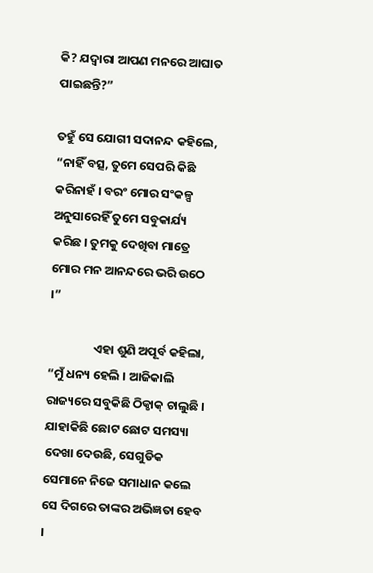କି? ଯଦ୍ୱାରା ଆପଣ ମନରେ ଆଘାତ ପାଇଛନ୍ତି?”

ତହୁଁ ସେ ଯୋଗୀ ସଦାନନ୍ଦ କହିଲେ, “ନାହିଁ ବତ୍ସ, ତୁମେ ସେପରି କିଛି କରିନାହଁ । ବରଂ ମୋର ସଂକଳ୍ପ ଅନୁସାରେହିଁ ତୁମେ ସବୁକାର୍ଯ୍ୟ କରିଛ । ତୁମକୁ ଦେଖିବା ମାତ୍ରେ ମୋର ମନ ଆନନ୍ଦରେ ଭରି ଉଠେ ।”

                ଏହା ଶୁଣି ଅପୂର୍ବ କହିଲା, “ମୁଁ ଧନ୍ୟ ହେଲି । ଆଜିକାଲି ରାଜ୍ୟରେ ସବୁକିଛି ଠିକ୍ଠାକ୍ ଚାଲୁଛି । ଯାହାକିଛି ଛୋଟ ଛୋଟ ସମସ୍ୟା ଦେଖା ଦେଉଛି, ସେଗୁଡିକ ସେମାନେ ନିଜେ ସମାଧାନ କଲେ ସେ ଦିଗରେ ତାଙ୍କର ଅଭିଜ୍ଞତା ହେବ ।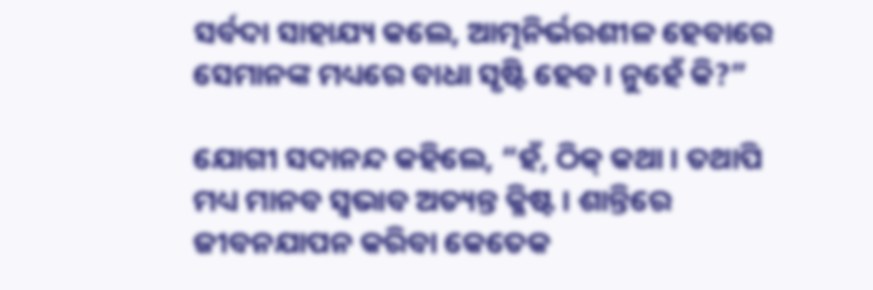ସର୍ବଦା ସାହାଯ୍ୟ କଲେ, ଆତ୍ମନିର୍ଭରଶୀଳ ହେବାରେ ସେମାନଙ୍କ ମଧ୍ୟରେ ବାଧା ସୃଷ୍ଟି ହେବ । ନୁହେଁ କି?”

ଯୋଗୀ ସଦାନନ୍ଦ କହିଲେ, “ହଁ, ଠିକ୍ କଥା । ତଥାପି ମଧ୍ୟ ମାନବ ସ୍ୱଭାବ ଅତ୍ୟନ୍ତ କ୍ଳିଷ୍ଟ । ଶାନ୍ତିରେ ଜୀବନଯାପନ କରିବା କେତେକ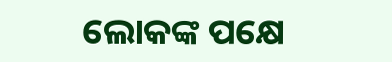ଲୋକଙ୍କ ପକ୍ଷେ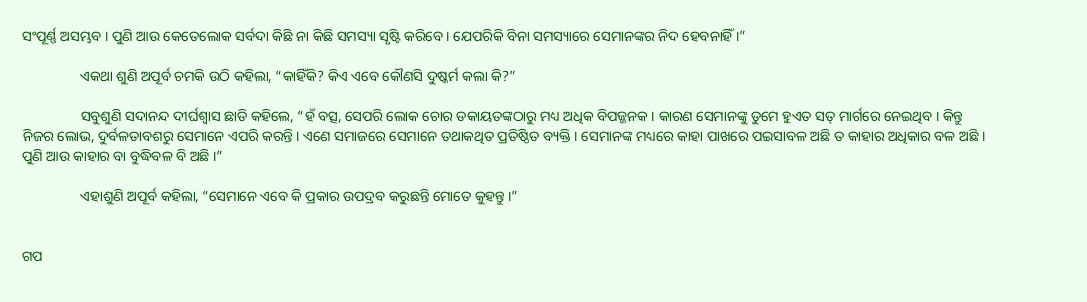ସଂପୂର୍ଣ୍ଣ ଅସମ୍ଭବ । ପୁଣି ଆଉ କେତେଲୋକ ସର୍ବଦା କିଛି ନା କିଛି ସମସ୍ୟା ସୃଷ୍ଟି କରିବେ । ଯେପରିକି ବିନା ସମସ୍ୟାରେ ସେମାନଙ୍କର ନିଦ ହେବନାହିଁ ।”

                ଏକଥା ଶୁଣି ଅପୂର୍ବ ଚମକି ଉଠି କହିଲା, “କାହିଁକି? କିଏ ଏବେ କୌଣସି ଦୁଷ୍କର୍ମ କଲା କି?”

                ସବୁଶୁଣି ସଦାନନ୍ଦ ଦୀର୍ଘଶ୍ୱାସ ଛାଡି କହିଲେ, “ହଁ ବତ୍ସ, ସେପରି ଲୋକ ଚୋର ଡକାୟତଙ୍କଠାରୁ ମଧ୍ୟ ଅଧିକ ବିପଜ୍ଜନକ । କାରଣ ସେମାନଙ୍କୁ ତୁମେ ହୁଏତ ସତ୍ ମାର୍ଗରେ ନେଇଥିବ । କିନ୍ତୁ ନିଜର ଲୋଭ, ଦୁର୍ବଳତାବଶରୁ ସେମାନେ ଏପରି କରନ୍ତି । ଏଣେ ସମାଜରେ ସେମାନେ ତଥାକଥିତ ପ୍ରତିଷ୍ଠିତ ବ୍ୟକ୍ତି । ସେମାନଙ୍କ ମଧ୍ୟରେ କାହା ପାଖରେ ପଇସାବଳ ଅଛି ତ କାହାର ଅଧିକାର ବଳ ଅଛି । ପୁଣି ଆଉ କାହାର ବା ବୁଦ୍ଧିବଳ ବି ଅଛି ।”

                ଏହାଶୁଣି ଅପୂର୍ବ କହିଲା, “ସେମାନେ ଏବେ କି ପ୍ରକାର ଉପଦ୍ରବ କରୁଛନ୍ତି ମୋତେ କୁହନ୍ତୁ ।”


ଗପ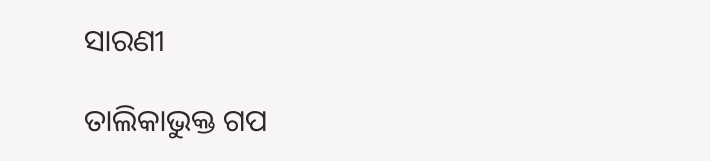ସାରଣୀ

ତାଲିକାଭୁକ୍ତ ଗପ